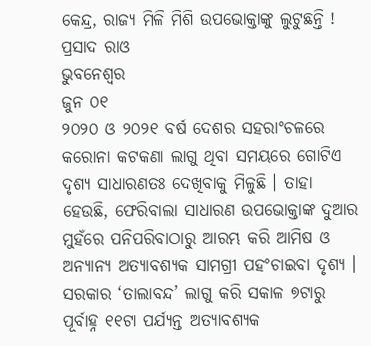କେନ୍ଦ୍ର, ରାଜ୍ୟ ମିଳି ମିଶି ଉପଭୋକ୍ତାଙ୍କୁ ଲୁଟୁଛନ୍ତି !
ପ୍ରସାଦ ରାଓ
ଭୁବନେଶ୍ୱର
ଜୁନ ୦୧
୨୦୨୦ ଓ ୨୦୨୧ ବର୍ଷ ଦେଶର ସହରାଂଚଳରେ କରୋନା କଟକଣା ଲାଗୁ ଥିବା ସମୟରେ ଗୋଟିଏ ଦୃଶ୍ୟ ସାଧାରଣତଃ ଦେଖିବାକୁ ମିଳୁଛି । ତାହା ହେଉଛି, ଫେରିବାଲା ସାଧାରଣ ଉପଭୋକ୍ତାଙ୍କ ଦୁଆର ମୁହଁରେ ପନିପରିବାଠାରୁ ଆରମ୍ଭ କରି ଆମିଷ ଓ ଅନ୍ୟାନ୍ୟ ଅତ୍ୟାବଶ୍ୟକ ସାମଗ୍ରୀ ପହଂଚାଇବା ଦୃଶ୍ୟ । ସରକାର ‘ତାଲାବନ୍ଦ’ ଲାଗୁ କରି ସକାଳ ୭ଟାରୁ ପୂର୍ବାହ୍ନ ୧୧ଟା ପର୍ଯ୍ୟନ୍ତ ଅତ୍ୟାବଶ୍ୟକ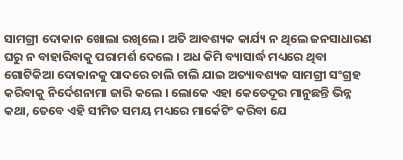ସାମଗ୍ରୀ ଦୋକାନ ଖୋଲା ରଖିଲେ । ଅତି ଆବଶ୍ୟକ କାର୍ଯ୍ୟ ନ ଥିଲେ ଜନସାଧାରଣ ଘରୁ ନ ବାହାରିବାକୁ ପରାମର୍ଶ ଦେଲେ । ଅଧ କିମି ବ୍ୟାସାର୍ଦ୍ଧ ମଧ୍ୟରେ ଥିବା ଗୋଟିକିଆ ଦୋକାନକୁ ପାଦରେ ଚାଲି ଚାଲି ଯାଇ ଅତ୍ୟାବଶ୍ୟକ ସାମଗ୍ରୀ ସଂଗ୍ରହ କରିବାକୁ ନିର୍ଦେଶନାମା ଜାରି କଲେ । ଲୋକେ ଏହା କେତେଦୂର ମାନୁଛନ୍ତି ଭିନ୍ନ କଥା, ତେବେ ଏହି ସୀମିତ ସମୟ ମଧ୍ୟରେ ମାର୍କେଟିଂ କରିବା ଯେ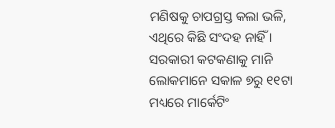ମଣିଷକୁ ଚାପଗ୍ରସ୍ତ କଲା ଭଳି, ଏଥିରେ କିଛି ସଂଦହ ନାହିଁ ।
ସରକାରୀ କଟକଣାକୁ ମାନି ଲୋକମାନେ ସକାଳ ୭ରୁ ୧୧ଟା ମଧ୍ୟରେ ମାର୍କେଟିଂ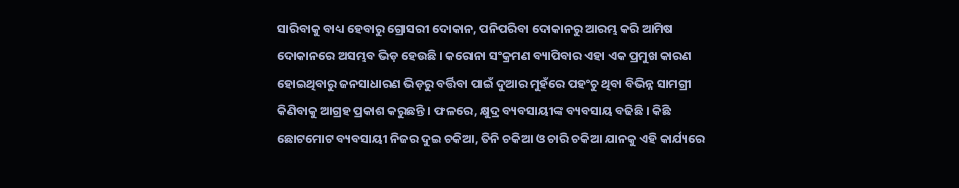ସାରିବାକୁ ବାଧ୍ୟ ହେବାରୁ ଗ୍ରୋସରୀ ଦୋକାନ, ପନିପରିବା ଦୋକାନରୁ ଆରମ୍ଭ କରି ଆମିଷ ଦୋକାନରେ ଅସମ୍ଭବ ଭିଡ଼ ହେଉଛି । କରୋନା ସଂକ୍ରମଣ ବ୍ୟାପିବାର ଏହା ଏକ ପ୍ରମୁଖ କାରଣ ହୋଇଥିବାରୁ ଜନସାଧାରଣ ଭିଡ଼ରୁ ବର୍ତ୍ତିବା ପାଇଁ ଦୁଆର ମୁହଁରେ ପହଂଚୁ ଥିବା ବିଭିନ୍ନ ସାମଗ୍ରୀ କିଣିବାକୁ ଆଗ୍ରହ ପ୍ରକାଶ କରୁଛନ୍ତି । ଫଳରେ, କ୍ଷୁଦ୍ର ବ୍ୟବସାୟୀଙ୍କ ବ୍ୟବସାୟ ବଢିଛି । କିଛି ଛୋଟମୋଟ ବ୍ୟବସାୟୀ ନିଜର ଦୁଇ ଚକିଆ, ତିନି ଚକିଆ ଓ ଚାରି ଚକିଆ ଯାନକୁ ଏହି କାର୍ଯ୍ୟରେ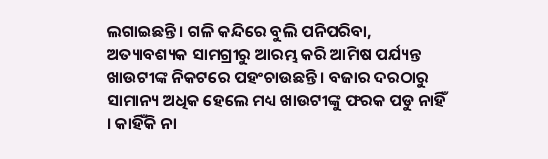ଲଗାଇଛନ୍ତି । ଗଳି କନ୍ଦିରେ ବୁଲି ପନିପରିବା, ଅତ୍ୟାବଶ୍ୟକ ସାମଗ୍ରୀରୁ ଆରମ୍ଭ କରି ଆମିଷ ପର୍ଯ୍ୟନ୍ତ ଖାଉଟୀଙ୍କ ନିକଟରେ ପହଂଚାଉଛନ୍ତି । ବଜାର ଦରଠାରୁ ସାମାନ୍ୟ ଅଧିକ ହେଲେ ମଧ୍ୟ ଖାଉଟୀଙ୍କୁ ଫରକ ପଡୁ ନାହିଁ । କାହିଁକି ନା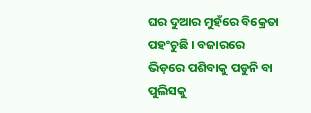ଘର ଦୁଆର ମୁହଁରେ ବିକ୍ରେତା ପହଂଚୁଛି । ବଜାରରେ ଭିଡ଼ରେ ପଶିବାକୁ ପଡୁନି ବା ପୁଲିସକୁ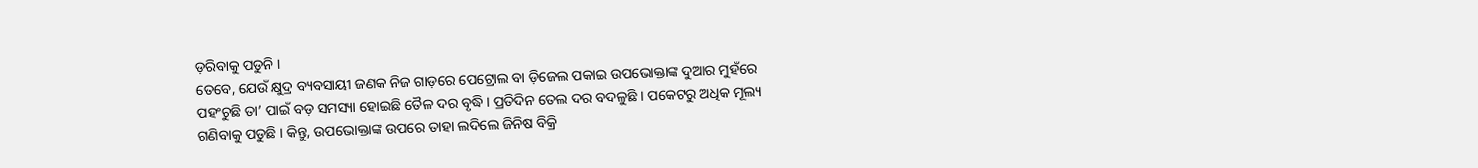ଡ଼ରିବାକୁ ପଡୁନି ।
ତେବେ, ଯେଉଁ କ୍ଷୁଦ୍ର ବ୍ୟବସାୟୀ ଜଣକ ନିଜ ଗାଡ଼ରେ ପେଟ୍ରୋଲ ବା ଡ଼ିଜେଲ ପକାଇ ଉପଭୋକ୍ତାଙ୍କ ଦୁଆର ମୁହଁରେ ପହଂଚୁଛି ତା’ ପାଇଁ ବଡ଼ ସମସ୍ୟା ହୋଇଛି ତୈଳ ଦର ବୃଦ୍ଧି । ପ୍ରତିଦିନ ତେଲ ଦର ବଦଳୁଛି । ପକେଟରୁ ଅଧିକ ମୂଲ୍ୟ ଗଣିବାକୁ ପଡୁଛି । କିନ୍ତୁ, ଉପଭୋକ୍ତାଙ୍କ ଉପରେ ତାହା ଲଦିଲେ ଜିନିଷ ବିକ୍ରି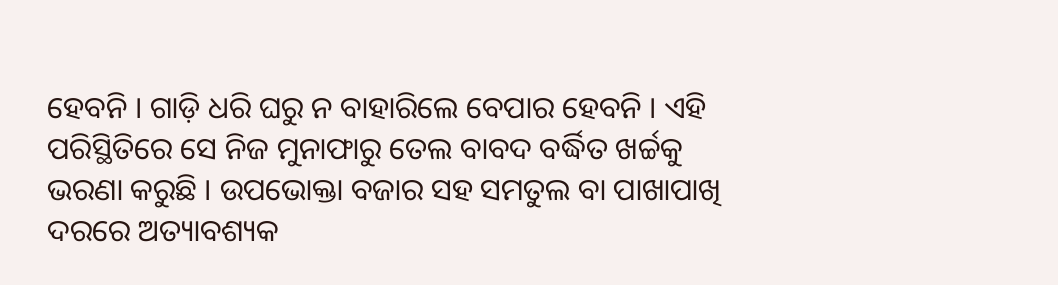ହେବନି । ଗାଡ଼ି ଧରି ଘରୁ ନ ବାହାରିଲେ ବେପାର ହେବନି । ଏହି ପରିସ୍ଥିତିରେ ସେ ନିଜ ମୁନାଫାରୁ ତେଲ ବାବଦ ବର୍ଦ୍ଧିତ ଖର୍ଚ୍ଚକୁ ଭରଣା କରୁଛି । ଉପଭୋକ୍ତା ବଜାର ସହ ସମତୁଲ ବା ପାଖାପାଖି ଦରରେ ଅତ୍ୟାବଶ୍ୟକ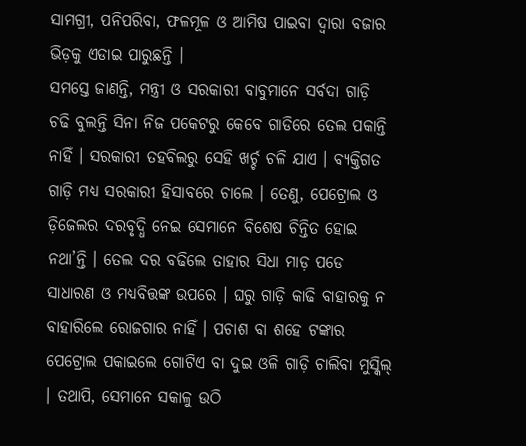ସାମଗ୍ରୀ, ପନିପରିବା, ଫଳମୂଳ ଓ ଆମିଷ ପାଇବା ଦ୍ୱାରା ବଜାର ଭିଡ଼କୁ ଏଡାଇ ପାରୁଛନ୍ତି ।
ସମସ୍ତେ ଜାଣନ୍ତି, ମନ୍ତ୍ରୀ ଓ ସରକାରୀ ବାବୁମାନେ ସର୍ବଦା ଗାଡ଼ି ଚଢି ବୁଲନ୍ତି ସିନା ନିଜ ପକେଟରୁ କେବେ ଗାଡିରେ ତେଲ ପକାନ୍ତି ନାହିଁ । ସରକାରୀ ତହବିଲରୁ ସେହି ଖର୍ଚ୍ଚ ଚଳି ଯାଏ । ବ୍ୟକ୍ତିଗତ ଗାଡ଼ି ମଧ୍ୟ ସରକାରୀ ହିସାବରେ ଚାଲେ । ତେଣୁ, ପେଟ୍ରୋଲ ଓ ଡ଼ିଜେଲର ଦରବୃଦ୍ଧି ନେଇ ସେମାନେ ବିଶେଷ ଚିନ୍ତିତ ହୋଇ ନଥା’ନ୍ତି । ତେଲ ଦର ବଢିଲେ ତାହାର ସିଧା ମାଡ଼ ପଡେ ସାଧାରଣ ଓ ମଧ୍ୟବିତ୍ତଙ୍କ ଉପରେ । ଘରୁ ଗାଡ଼ି କାଢି ବାହାରକୁ ନ ବାହାରିଲେ ରୋଜଗାର ନାହିଁ । ପଚାଶ ବା ଶହେ ଟଙ୍କାର ପେଟ୍ରୋଲ ପକାଇଲେ ଗୋଟିଏ ବା ଦୁଇ ଓଳି ଗାଡ଼ି ଚାଲିବା ମୁସ୍କିଲ୍ । ତଥାପି, ସେମାନେ ସକାଳୁ ଉଠି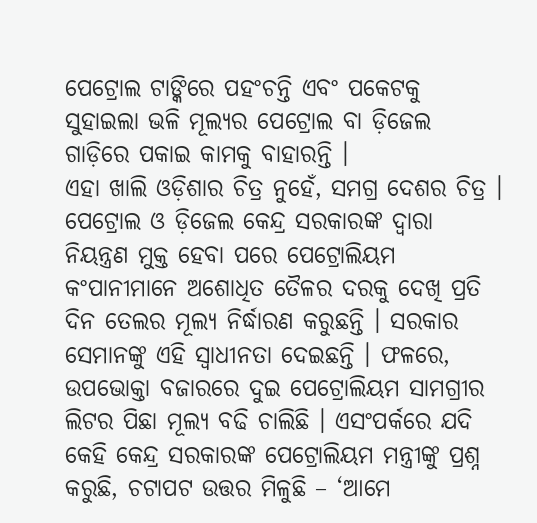ପେଟ୍ରୋଲ ଟାଙ୍କିରେ ପହଂଚନ୍ତି ଏବଂ ପକେଟକୁ ସୁହାଇଲା ଭଳି ମୂଲ୍ୟର ପେଟ୍ରୋଲ ବା ଡ଼ିଜେଲ ଗାଡ଼ିରେ ପକାଇ କାମକୁ ବାହାରନ୍ତି ।
ଏହା ଖାଲି ଓଡ଼ିଶାର ଚିତ୍ର ନୁହେଁ, ସମଗ୍ର ଦେଶର ଚିତ୍ର । ପେଟ୍ରୋଲ ଓ ଡ଼ିଜେଲ କେନ୍ଦ୍ର ସରକାରଙ୍କ ଦ୍ୱାରା ନିୟନ୍ତ୍ରଣ ମୁକ୍ତ ହେବା ପରେ ପେଟ୍ରୋଲିୟମ କଂପାନୀମାନେ ଅଶୋଧିତ ତୈଳର ଦରକୁ ଦେଖି ପ୍ରତି ଦିନ ତେଲର ମୂଲ୍ୟ ନିର୍ଦ୍ଧାରଣ କରୁଛନ୍ତି । ସରକାର ସେମାନଙ୍କୁ ଏହି ସ୍ୱାଧୀନତା ଦେଇଛନ୍ତି । ଫଳରେ, ଉପଭୋକ୍ତା ବଜାରରେ ଦୁଇ ପେଟ୍ରୋଲିୟମ ସାମଗ୍ରୀର ଲିଟର ପିଛା ମୂଲ୍ୟ ବଢି ଚାଲିଛି । ଏସଂପର୍କରେ ଯଦି କେହି କେନ୍ଦ୍ର ସରକାରଙ୍କ ପେଟ୍ରୋଲିୟମ ମନ୍ତ୍ରୀଙ୍କୁ ପ୍ରଶ୍ନ କରୁଛି, ଚଟାପଟ ଉତ୍ତର ମିଳୁଛି – ‘ଆମେ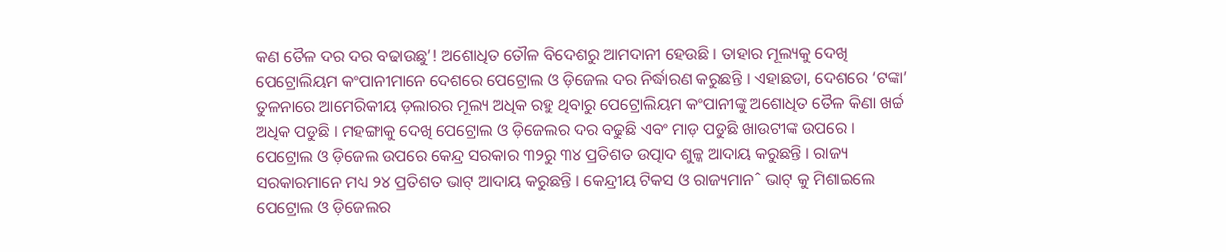କଣ ତୈଳ ଦର ଦର ବଢାଉଛୁ’! ଅଶୋଧିତ ତୌଳ ବିଦେଶରୁ ଆମଦାନୀ ହେଉଛି । ତାହାର ମୂଲ୍ୟକୁ ଦେଖି ପେଟ୍ରୋଲିୟମ କଂପାନୀମାନେ ଦେଶରେ ପେଟ୍ରୋଲ ଓ ଡ଼ିଜେଲ ଦର ନିର୍ଦ୍ଧାରଣ କରୁଛନ୍ତି । ଏହାଛଡା, ଦେଶରେ ‘ଟଙ୍କା’ ତୁଳନାରେ ଆମେରିକୀୟ ଡ଼ଲାରର ମୂଲ୍ୟ ଅଧିକ ରହୁ ଥିବାରୁ ପେଟ୍ରୋଲିୟମ କଂପାନୀଙ୍କୁ ଅଶୋଧିତ ତୈଳ କିଣା ଖର୍ଚ୍ଚ ଅଧିକ ପଡୁଛି । ମହଙ୍ଗାକୁ ଦେଖି ପେଟ୍ରୋଲ ଓ ଡ଼ିଜେଲର ଦର ବଢୁଛି ଏବଂ ମାଡ଼ ପଡୁଛି ଖାଉଟୀଙ୍କ ଉପରେ ।
ପେଟ୍ରୋଲ ଓ ଡ଼ିଜେଲ ଉପରେ କେନ୍ଦ୍ର ସରକାର ୩୨ରୁ ୩୪ ପ୍ରତିଶତ ଉତ୍ପାଦ ଶୁଳ୍କ ଆଦାୟ କରୁଛନ୍ତି । ରାଜ୍ୟ ସରକାରମାନେ ମଧ୍ୟ ୨୪ ପ୍ରତିଶତ ଭାଟ୍ ଆଦାୟ କରୁଛନ୍ତି । କେନ୍ଦ୍ରୀୟ ଟିକସ ଓ ରାଜ୍ୟମାନˆ ଭାଟ୍ କୁ ମିଶାଇଲେ ପେଟ୍ରୋଲ ଓ ଡ଼ିଜେଲର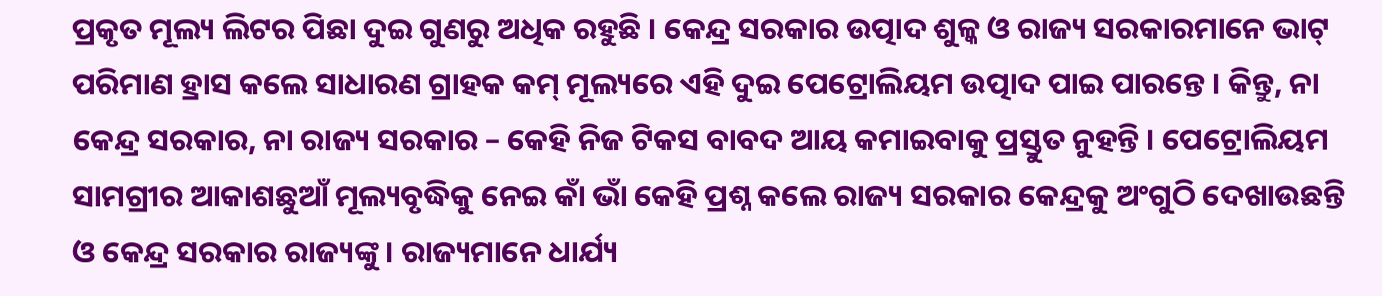ପ୍ରକୃତ ମୂଲ୍ୟ ଲିଟର ପିଛା ଦୁଇ ଗୁଣରୁ ଅଧିକ ରହୁଛି । କେନ୍ଦ୍ର ସରକାର ଉତ୍ପାଦ ଶୁଳ୍କ ଓ ରାଜ୍ୟ ସରକାରମାନେ ଭାଟ୍ ପରିମାଣ ହ୍ରାସ କଲେ ସାଧାରଣ ଗ୍ରାହକ କମ୍ ମୂଲ୍ୟରେ ଏହି ଦୁଇ ପେଟ୍ରୋଲିୟମ ଉତ୍ପାଦ ପାଇ ପାରନ୍ତେ । କିନ୍ତୁ, ନା କେନ୍ଦ୍ର ସରକାର, ନା ରାଜ୍ୟ ସରକାର – କେହି ନିଜ ଟିକସ ବାବଦ ଆୟ କମାଇବାକୁ ପ୍ରସ୍ତୁତ ନୁହନ୍ତି । ପେଟ୍ରୋଲିୟମ ସାମଗ୍ରୀର ଆକାଶଛୁଆଁ ମୂଲ୍ୟବୃଦ୍ଧିକୁ ନେଇ କାଁ ଭାଁ କେହି ପ୍ରଶ୍ନ କଲେ ରାଜ୍ୟ ସରକାର କେନ୍ଦ୍ରକୁ ଅଂଗୁଠି ଦେଖାଉଛନ୍ତି ଓ କେନ୍ଦ୍ର ସରକାର ରାଜ୍ୟଙ୍କୁ । ରାଜ୍ୟମାନେ ଧାର୍ଯ୍ୟ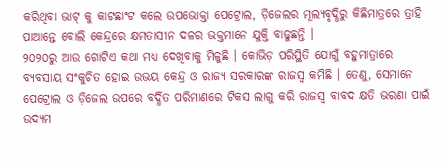କରିଥିବା ଭାଟ୍ କୁ କାଟଛାଂଟ କଲେ ଉପଭୋକ୍ତା ପେଟ୍ରୋଲ, ଡ଼ିଜେଲର ମୂଲ୍ୟବୃଦ୍ଧିରୁ କିଛିମାତ୍ରରେ ତ୍ରାହି ପାଆନ୍ତେ ବୋଲି କେନ୍ଦ୍ରରେ କ୍ଷମତାସୀନ ଦଳର ଭକ୍ତମାନେ ଯୁକ୍ତି ବାଢୁଛନ୍ତି ।
୨୦୨୦ରୁ ଆଉ ଗୋଟିଏ କଥା ମଧ୍ୟ ଦେଖିବାକୁ ମିଳୁଛି । କୋଭିଡ଼ ପରିସ୍ଥିତି ଯୋଗୁଁ ବହୁମାତ୍ରାରେ ବ୍ୟବସାୟ ସଂକୁଚିତ ହୋଇ ଉଭୟ କେନ୍ଦ୍ର ଓ ରାଜ୍ୟ ସରକାରଙ୍କ ରାଜସ୍ୱ କମିଛି । ତେଣୁ, ସେମାନେ ପେଟ୍ରୋଲ ଓ ଡ଼ିଜେଲ ଉପରେ ବର୍ଦ୍ଧିତ ପରିମାଣରେ ଟିକସ ଲାଗୁ କରି ରାଜସ୍ୱ ବାବଦ କ୍ଷତି ଭରଣା ପାଇଁ ଉଦ୍ୟମ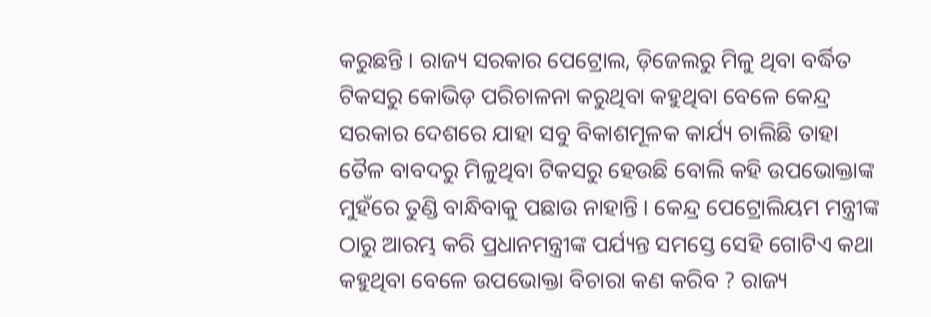କରୁଛନ୍ତି । ରାଜ୍ୟ ସରକାର ପେଟ୍ରୋଲ, ଡ଼ିଜେଲରୁ ମିଳୁ ଥିବା ବର୍ଦ୍ଧିତ ଟିକସରୁ କୋଭିଡ଼ ପରିଚାଳନା କରୁଥିବା କହୁଥିବା ବେଳେ କେନ୍ଦ୍ର ସରକାର ଦେଶରେ ଯାହା ସବୁ ବିକାଶମୂଳକ କାର୍ଯ୍ୟ ଚାଲିଛି ତାହା ତୈଳ ବାବଦରୁ ମିଳୁଥିବା ଟିକସରୁ ହେଉଛି ବୋଲି କହି ଉପଭୋକ୍ତାଙ୍କ ମୁହଁରେ ତୁଣ୍ଡି ବାନ୍ଧିବାକୁ ପଛାଉ ନାହାନ୍ତି । କେନ୍ଦ୍ର ପେଟ୍ରୋଲିୟମ ମନ୍ତ୍ରୀଙ୍କ ଠାରୁ ଆରମ୍ଭ କରି ପ୍ରଧାନମନ୍ତ୍ରୀଙ୍କ ପର୍ଯ୍ୟନ୍ତ ସମସ୍ତେ ସେହି ଗୋଟିଏ କଥା କହୁଥିବା ବେଳେ ଉପଭୋକ୍ତା ବିଚାରା କଣ କରିବ ? ରାଜ୍ୟ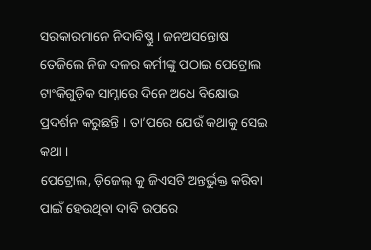ସରକାରମାନେ ନିଦାବିଷ୍ଣୁ । ଜନଅସନ୍ତୋଷ ତେଜିଲେ ନିଜ ଦଳର କର୍ମୀଙ୍କୁ ପଠାଇ ପେଟ୍ରୋଲ ଟାଂକିଗୁଡ଼ିକ ସାମ୍ନାରେ ଦିନେ ଅଧେ ବିକ୍ଷୋଭ ପ୍ରଦର୍ଶନ କରୁଛନ୍ତି । ତା’ପରେ ଯେଉଁ କଥାକୁ ସେଇ କଥା ।
ପେଟ୍ରୋଲ, ଡ଼ିଜେଲ୍ କୁ ଜିଏସଟି ଅନ୍ତର୍ଭୁକ୍ତ କରିବା ପାଇଁ ହେଉଥିବା ଦାବି ଉପରେ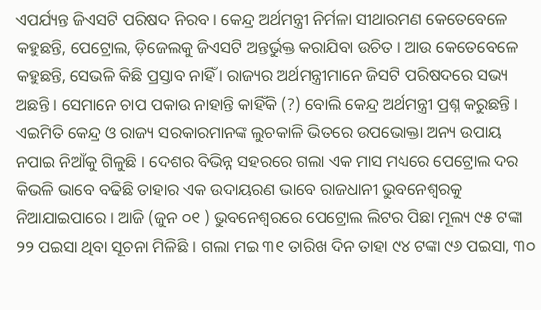ଏପର୍ଯ୍ୟନ୍ତ ଜିଏସଟି ପରିଷଦ ନିରବ । କେନ୍ଦ୍ର ଅର୍ଥମନ୍ତ୍ରୀ ନିର୍ମଳା ସୀଥାରମଣ କେତେବେଳେ କହୁଛନ୍ତି, ପେଟ୍ରୋଲ, ଡ଼ିଜେଲକୁ ଜିଏସଟି ଅନ୍ତର୍ଭୁକ୍ତ କରାଯିବା ଉଚିତ । ଆଉ କେତେବେଳେ କହୁଛନ୍ତି, ସେଭଳି କିଛି ପ୍ରସ୍ତାବ ନାହିଁ । ରାଜ୍ୟର ଅର୍ଥମନ୍ତ୍ରୀମାନେ ଜିସଟି ପରିଷଦରେ ସଭ୍ୟ ଅଛନ୍ତି । ସେମାନେ ଚାପ ପକାଉ ନାହାନ୍ତି କାହିଁକି (?) ବୋଲି କେନ୍ଦ୍ର ଅର୍ଥମନ୍ତ୍ରୀ ପ୍ରଶ୍ନ କରୁଛନ୍ତି । ଏଇମିତି କେନ୍ଦ୍ର ଓ ରାଜ୍ୟ ସରକାରମାନଙ୍କ ଲୁଚକାଳି ଭିତରେ ଉପଭୋକ୍ତା ଅନ୍ୟ ଉପାୟ ନପାଇ ନିଆଁକୁ ଗିଳୁଛି । ଦେଶର ବିଭିନ୍ନ ସହରରେ ଗଲା ଏକ ମାସ ମଧ୍ୟରେ ପେଟ୍ରୋଲ ଦର କିଭଳି ଭାବେ ବଢିଛି ତାହାର ଏକ ଉଦାୟରଣ ଭାବେ ରାଜଧାନୀ ଭୁବନେଶ୍ୱରକୁ ନିଆଯାଇପାରେ । ଆଜି (ଜୁନ ୦୧ ) ଭୁବନେଶ୍ୱରରେ ପେଟ୍ରୋଲ ଲିଟର ପିଛା ମୂଲ୍ୟ ୯୫ ଟଙ୍କା ୨୨ ପଇସା ଥିବା ସୂଚନା ମିଳିଛି । ଗଲା ମଇ ୩୧ ତାରିଖ ଦିନ ତାହା ୯୪ ଟଙ୍କା ୯୬ ପଇସା, ୩୦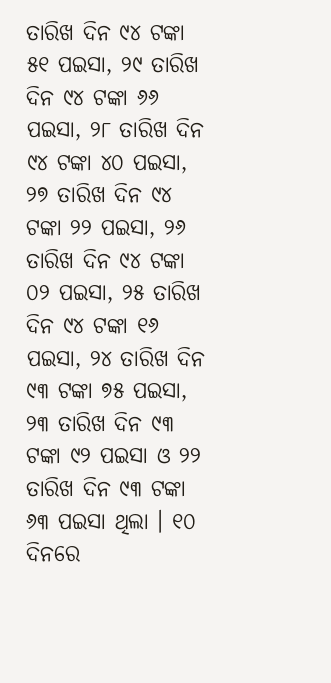ତାରିଖ ଦିନ ୯୪ ଟଙ୍କା ୫୧ ପଇସା, ୨୯ ତାରିଖ ଦିନ ୯୪ ଟଙ୍କା ୬୬ ପଇସା, ୨୮ ତାରିଖ ଦିନ ୯୪ ଟଙ୍କା ୪୦ ପଇସା, ୨୭ ତାରିଖ ଦିନ ୯୪ ଟଙ୍କା ୨୨ ପଇସା, ୨୬ ତାରିଖ ଦିନ ୯୪ ଟଙ୍କା ୦୨ ପଇସା, ୨୫ ତାରିଖ ଦିନ ୯୪ ଟଙ୍କା ୧୬ ପଇସା, ୨୪ ତାରିଖ ଦିନ ୯୩ ଟଙ୍କା ୭୫ ପଇସା, ୨୩ ତାରିଖ ଦିନ ୯୩ ଟଙ୍କା ୯୨ ପଇସା ଓ ୨୨ ତାରିଖ ଦିନ ୯୩ ଟଙ୍କା ୬୩ ପଇସା ଥିଲା । ୧୦ ଦିନରେ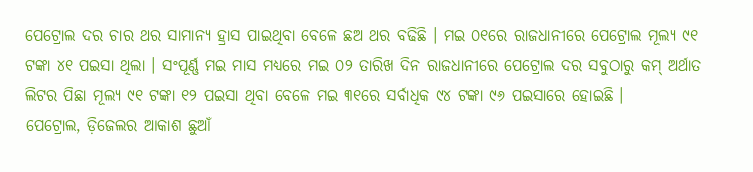ପେଟ୍ରୋଲ ଦର ଚାର ଥର ସାମାନ୍ୟ ହ୍ରାସ ପାଇଥିବା ବେଳେ ଛଅ ଥର ବଢିଛି । ମଇ ୦୧ରେ ରାଜଧାନୀରେ ପେଟ୍ରୋଲ ମୂଲ୍ୟ ୯୧ ଟଙ୍କା ୪୧ ପଇସା ଥିଲା । ସଂପୂର୍ଣ୍ଣ ମଇ ମାସ ମଧ୍ୟରେ ମଇ ୦୨ ତାରିଖ ଦିନ ରାଜଧାନୀରେ ପେଟ୍ରୋଲ ଦର ସବୁଠାରୁ କମ୍ ଅର୍ଥାତ ଲିଟର ପିଛା ମୂଲ୍ୟ ୯୧ ଟଙ୍କା ୧୨ ପଇସା ଥିବା ବେଳେ ମଇ ୩୧ରେ ସର୍ବାଧିକ ୯୪ ଟଙ୍କା ୯୬ ପଇସାରେ ହୋଇଛି ।
ପେଟ୍ରୋଲ, ଡ଼ିଜେଲର ଆକାଶ ଛୁଆଁ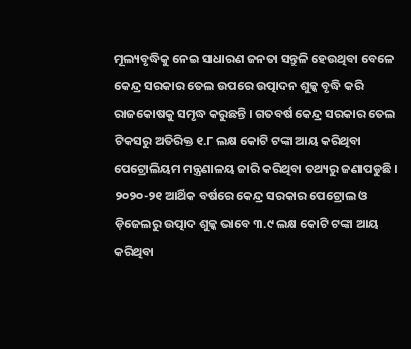ମୂଲ୍ୟବୃଦ୍ଧିକୁ ନେଇ ସାଧାରଣ ଜନତା ସନ୍ତୁଳି ହେଉଥିବା ବେଳେ କେନ୍ଦ୍ର ସରକାର ତେଲ ଉପରେ ଉତ୍ପାଦନ ଶୁଳ୍କ ବୃଦ୍ଧି କରି ରାଜକୋଷକୁ ସମୃଦ୍ଧ କରୁଛନ୍ତି । ଗତବର୍ଷ କେନ୍ଦ୍ର ସରକାର ତେଲ ଟିକସରୁ ଅତିରିକ୍ତ ୧.୮ ଲକ୍ଷ କୋଟି ଟଙ୍କା ଆୟ କରିଥିବା ପେଟ୍ରୋଲିୟମ ମନ୍ତ୍ରଣାଳୟ ଜାରି କରିଥିବା ତଥ୍ୟରୁ ଜଣାପଡୁଛି । ୨୦୨୦-୨୧ ଆର୍ଥିକ ବର୍ଷରେ କେନ୍ଦ୍ର ସରକାର ପେଟ୍ରୋଲ ଓ ଡ଼ିଜେଲରୁ ଉତ୍ପାଦ ଶୁଳ୍କ ଭାବେ ୩.୯ ଲକ୍ଷ କୋଟି ଟଙ୍କା ଆୟ କରିଥିବା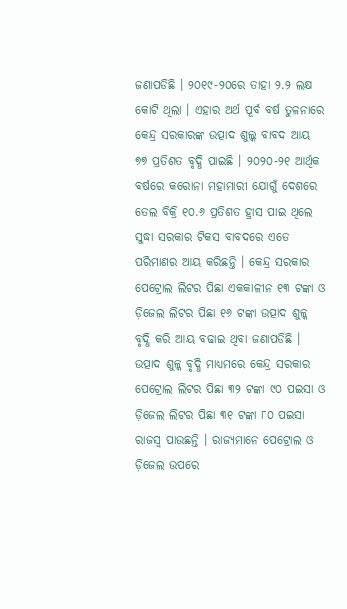ଜଣାପଡିଛି । ୨୦୧୯-୨୦ରେ ତାହା ୨.୨ ଲକ୍ଷ କୋଟି ଥିଲା । ଏହାର ଅର୍ଥ ପୂର୍ବ ବର୍ଷ ତୁଳନାରେ କେନ୍ଦ୍ର ସରକାରଙ୍କ ଉତ୍ପାଦ ଶୁଲ୍କ ବାବଦ ଆୟ ୭୭ ପ୍ରତିଶତ ବୃଦ୍ଧି ପାଇଛି । ୨୦୨୦-୨୧ ଆର୍ଥିକ ବର୍ଷରେ କରୋନା ମହାମାରୀ ଯୋଗୁଁ ଦେଶରେ ତେଲ ବିକ୍ରି ୧୦.୬ ପ୍ରତିଶତ ହ୍ରାସ ପାଇ ଥିଲେ ସୁଦ୍ଧା ସରକାର ଟିକସ ବାବଦରେ ଏତେ ପରିମାଣର ଆୟ କରିଛନ୍ତି । କେନ୍ଦ୍ର ସରକାର ପେଟ୍ରୋଲ ଲିଟର ପିଛା ଏକକାଳୀନ ୧୩ ଟଙ୍କା ଓ ଡ଼ିଜେଲ ଲିଟର ପିଛା ୧୬ ଟଙ୍କା ଉତ୍ପାଦ ଶୁଳ୍କ ବୃଦ୍ଧି କରି ଆୟ ବଢାଇ ଥିବା ଜଣାପଡିଛି ।
ଉତ୍ପାଦ ଶୁଳ୍କ ବୃଦ୍ଧି ମାଧ୍ୟମରେ କେନ୍ଦ୍ର ସରକାର ପେଟ୍ରୋଲ ଲିଟର ପିଛା ୩୨ ଟଙ୍କା ୯୦ ପଇସା ଓ ଡ଼ିଜେଲ ଲିଟର ପିଛା ୩୧ ଟଙ୍କା ୮୦ ପଇସା ରାଜସ୍ୱ ପାଉଛନ୍ତି । ରାଜ୍ୟମାନେ ପେଟ୍ରୋଲ ଓ ଡ଼ିଜେଲ ଉପରେ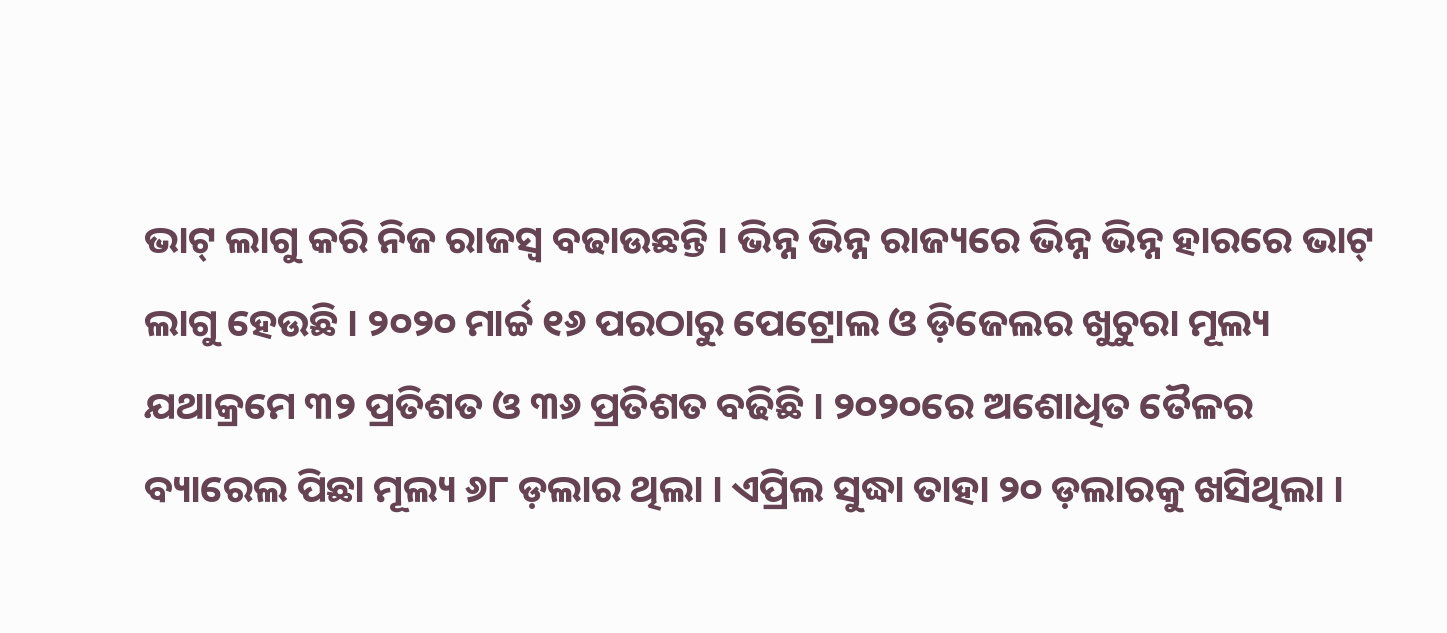ଭାଟ୍ ଲାଗୁ କରି ନିଜ ରାଜସ୍ୱ ବଢାଉଛନ୍ତି । ଭିନ୍ନ ଭିନ୍ନ ରାଜ୍ୟରେ ଭିନ୍ନ ଭିନ୍ନ ହାରରେ ଭାଟ୍ ଲାଗୁ ହେଉଛି । ୨୦୨୦ ମାର୍ଚ୍ଚ ୧୬ ପରଠାରୁ ପେଟ୍ରୋଲ ଓ ଡ଼ିଜେଲର ଖୁଚୁରା ମୂଲ୍ୟ ଯଥାକ୍ରମେ ୩୨ ପ୍ରତିଶତ ଓ ୩୬ ପ୍ରତିଶତ ବଢିଛି । ୨୦୨୦ରେ ଅଶୋଧିତ ତୈଳର ବ୍ୟାରେଲ ପିଛା ମୂଲ୍ୟ ୬୮ ଡ଼ଲାର ଥିଲା । ଏପ୍ରିଲ ସୁଦ୍ଧା ତାହା ୨୦ ଡ଼ଲାରକୁ ଖସିଥିଲା ।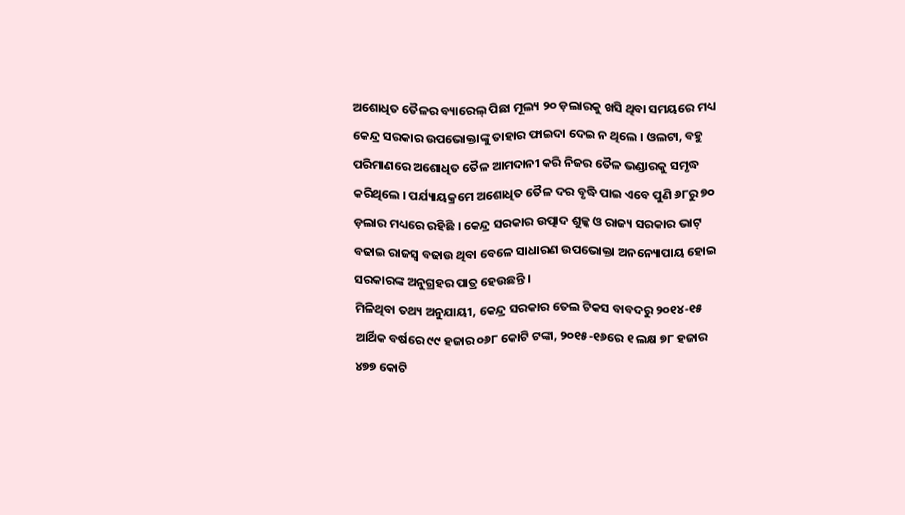ଅଶୋଧିତ ତୈଳର ବ୍ୟାରେଲ୍ ପିଛା ମୂଲ୍ୟ ୨୦ ଡ଼ଲାରକୁ ଖସି ଥିବା ସମୟରେ ମଧ୍ୟ କେନ୍ଦ୍ର ସରକାର ଉପଭୋକ୍ତାଙ୍କୁ ତାହାର ଫାଇଦା ଦେଇ ନ ଥିଲେ । ଓଲଟା, ବହୁ ପରିମାଣରେ ଅଶୋଧିତ ତୈଳ ଆମଦାନୀ କରି ନିଜର ତୈଳ ଭଣ୍ଡାରକୁ ସମୃଦ୍ଧ କରିଥିଲେ । ପର୍ଯ୍ୟାୟକ୍ରମେ ଅଶୋଧିତ ତୈଳ ଦର ବୃଦ୍ଧି ପାଇ ଏବେ ପୁଣି ୬୮ରୁ ୭୦ ଡ଼ଲାର ମଧ୍ୟରେ ରହିଛି । କେନ୍ଦ୍ର ସରକାର ଉତ୍ପାଦ ଶୁଳ୍କ ଓ ରାଜ୍ୟ ସରକାର ଭାଟ୍ ବଢାଇ ରାଜସ୍ୱ ବଢାଉ ଥିବା ବେଳେ ସାଧାରଣ ଉପଭୋକ୍ତା ଅନନ୍ୟୋପାୟ ହୋଇ ସରକାରଙ୍କ ଅନୁଗ୍ରହର ପାତ୍ର ହେଉଛନ୍ତି ।
ମିଳିଥିବା ତଥ୍ୟ ଅନୁଯାୟୀ, କେନ୍ଦ୍ର ସରକାର ତେଲ ଟିକସ ବାବଦରୁ ୨୦୧୪-୧୫ ଆର୍ଥିକ ବର୍ଷରେ ୯୯ ହଜାର ୦୬୮ କୋଟି ଟଙ୍କା, ୨୦୧୫-୧୬ରେ ୧ ଲକ୍ଷ ୭୮ ହଜାର ୪୭୭ କୋଟି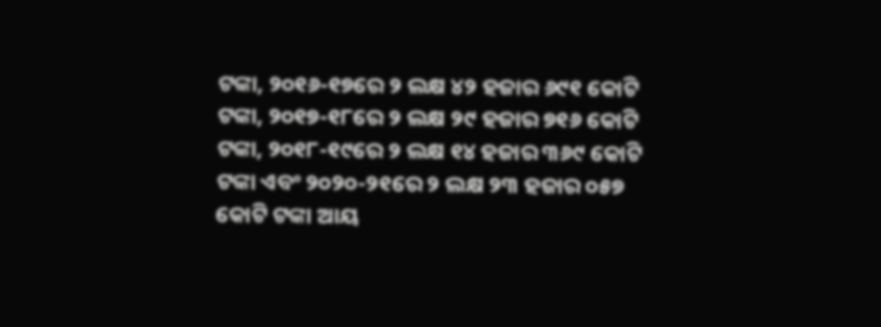ଟଙ୍କା, ୨୦୧୬-୧୭ରେ ୨ ଲକ୍ଷ ୪୨ ହଜାର ୬୯୧ କୋଟି ଟଙ୍କା, ୨୦୧୭-୧୮ରେ ୨ ଲକ୍ଷ ୨୯ ହଜାର ୭୧୬ କୋଟି ଟଙ୍କା, ୨୦୧୮-୧୯ରେ ୨ ଲକ୍ଷ ୧୪ ହଜାର ୩୬୯ କୋଟି ଟଙ୍କା ଏବଂ ୨୦୨୦-୨୧ରେ ୨ ଲକ୍ଷ ୨୩ ହଜାର ୦୫୭ କୋଟି ଟଙ୍କା ଆୟ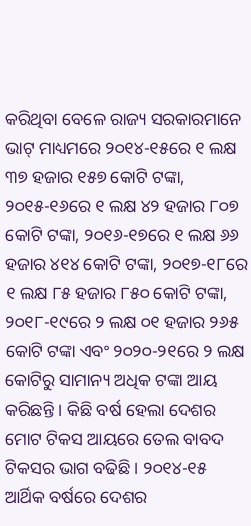କରିଥିବା ବେଳେ ରାଜ୍ୟ ସରକାରମାନେ ଭାଟ୍ ମାଧ୍ୟମରେ ୨୦୧୪-୧୫ରେ ୧ ଲକ୍ଷ ୩୭ ହଜାର ୧୫୭ କୋଟି ଟଙ୍କା, ୨୦୧୫-୧୬ରେ ୧ ଲକ୍ଷ ୪୨ ହଜାର ୮୦୭ କୋଟି ଟଙ୍କା, ୨୦୧୬-୧୭ରେ ୧ ଲକ୍ଷ ୬୬ ହଜାର ୪୧୪ କୋଟି ଟଙ୍କା, ୨୦୧୭-୧୮ରେ ୧ ଲକ୍ଷ ୮୫ ହଜାର ୮୫୦ କୋଟି ଟଙ୍କା, ୨୦୧୮-୧୯ରେ ୨ ଲକ୍ଷ ୦୧ ହଜାର ୨୬୫ କୋଟି ଟଙ୍କା ଏବଂ ୨୦୨୦-୨୧ରେ ୨ ଲକ୍ଷ କୋଟିରୁ ସାମାନ୍ୟ ଅଧିକ ଟଙ୍କା ଆୟ କରିଛନ୍ତି । କିଛି ବର୍ଷ ହେଲା ଦେଶର ମୋଟ ଟିକସ ଆୟରେ ତେଲ ବାବଦ ଟିକସର ଭାଗ ବଢିଛି । ୨୦୧୪-୧୫ ଆର୍ଥିକ ବର୍ଷରେ ଦେଶର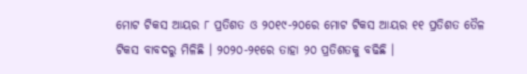ମୋଟ ଟିକସ ଆୟର ୮ ପ୍ରତିଶତ ଓ ୨୦୧୯-୨୦ରେ ମୋଟ ଟିକସ ଆୟର ୧୧ ପ୍ରତିଶତ ତୈଳ ଟିକସ ବାବଦରୁ ମିଳିଛି । ୨୦୨୦-୨୧ରେ ତାହା ୨୦ ପ୍ରତିଶତକୁ ବଢିଛି ।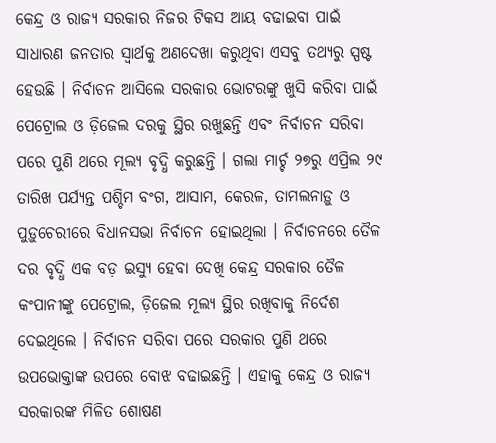କେନ୍ଦ୍ର ଓ ରାଜ୍ୟ ସରକାର ନିଜର ଟିକସ ଆୟ ବଢାଇବା ପାଇଁ ସାଧାରଣ ଜନତାର ସ୍ୱାର୍ଥକୁ ଅଣଦେଖା କରୁଥିବା ଏସବୁ ତଥ୍ୟରୁ ସ୍ପଷ୍ଟ ହେଉଛି । ନିର୍ବାଚନ ଆସିଲେ ସରକାର ଭୋଟରଙ୍କୁ ଖୁସି କରିବା ପାଇଁ ପେଟ୍ରୋଲ ଓ ଡ଼ିଜେଲ ଦରକୁ ସ୍ଥିର ରଖୁଛନ୍ତି ଏବଂ ନିର୍ବାଚନ ସରିବା ପରେ ପୁଣି ଥରେ ମୂଲ୍ୟ ବୃଦ୍ଧି କରୁଛନ୍ତି । ଗଲା ମାର୍ଚ୍ଚ ୨୭ରୁ ଏପ୍ରିଲ ୨୯ ତାରିଖ ପର୍ଯ୍ୟନ୍ତ ପଶ୍ଚିମ ବଂଗ, ଆସାମ, କେରଳ, ତାମଲନାଡ଼ୁ ଓ ପୁଡ଼ୁଚେରୀରେ ବିଧାନସଭା ନିର୍ବାଚନ ହୋଇଥିଲା । ନିର୍ବାଚନରେ ତୈଳ ଦର ବୃଦ୍ଧି ଏକ ବଡ଼ ଇସ୍ୟୁ ହେବା ଦେଖି କେନ୍ଦ୍ର ସରକାର ତୈଳ କଂପାନୀଙ୍କୁ ପେଟ୍ରୋଲ, ଡ଼ିଜେଲ ମୂଲ୍ୟ ସ୍ଥିର ରଖିବାକୁ ନିର୍ଦେଶ ଦେଇଥିଲେ । ନିର୍ବାଚନ ସରିବା ପରେ ସରକାର ପୁଣି ଥରେ ଉପଭୋକ୍ତାଙ୍କ ଉପରେ ବୋଝ ବଢାଇଛନ୍ତି । ଏହାକୁ କେନ୍ଦ୍ର ଓ ରାଜ୍ୟ ସରକାରଙ୍କ ମିଳିତ ଶୋଷଣ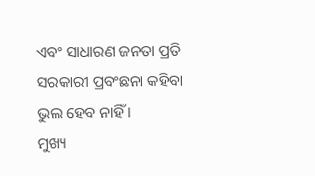ଏବଂ ସାଧାରଣ ଜନତା ପ୍ରତି ସରକାରୀ ପ୍ରବଂଛନା କହିବା ଭୁଲ ହେବ ନାହିଁ ।
ମୁଖ୍ୟ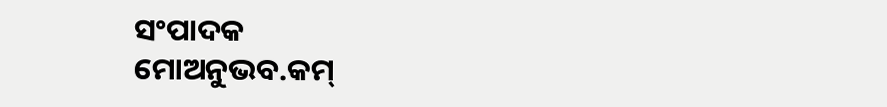ସଂପାଦକ
ମୋଅନୁଭବ.କମ୍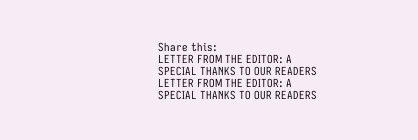Share this:
LETTER FROM THE EDITOR: A SPECIAL THANKS TO OUR READERS
LETTER FROM THE EDITOR: A SPECIAL THANKS TO OUR READERS